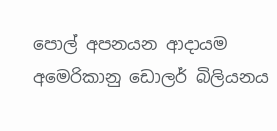පොල් අපනයන ආදායම අමෙරිකානු ඩොලර් බිලියනය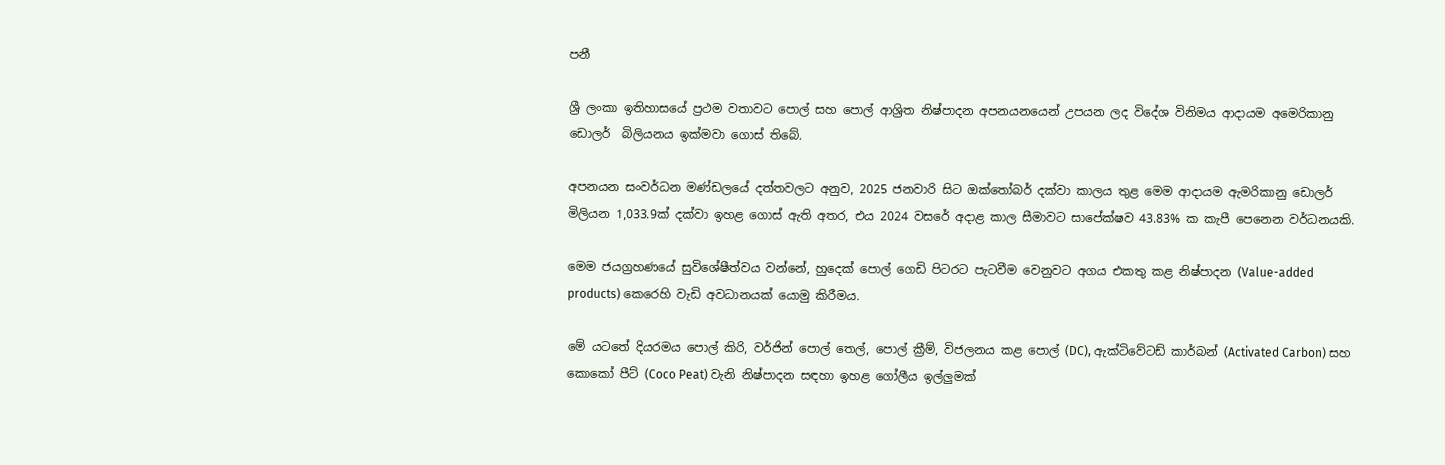පනී

ශ්‍රී ලංකා ඉතිහාසයේ ප්‍රථම වතාවට පොල් සහ පොල් ආශ්‍රිත නිෂ්පාදන අපනයනයෙන් උපයන ලද විදේශ විනිමය ආදායම අමෙරිකානු ඩොලර්  බිලියනය ඉක්මවා ගොස් තිබේ.

අපනයන සංවර්ධන මණ්ඩලයේ දත්තවලට අනුව, 2025 ජනවාරි සිට ඔක්තෝබර් දක්වා කාලය තුළ මෙම ආදායම ඇමරිකානු ඩොලර් මිලියන 1,033.9ක් දක්වා ඉහළ ගොස් ඇති අතර, එය 2024 වසරේ අදාළ කාල සීමාවට සාපේක්ෂව 43.83% ක කැපී පෙනෙන වර්ධනයකි.

මෙම ජයග්‍රහණයේ සුවිශේෂීත්වය වන්නේ, හුදෙක් පොල් ගෙඩි පිටරට පැටවීම වෙනුවට අගය එකතු කළ නිෂ්පාදන (Value-added products) කෙරෙහි වැඩි අවධානයක් යොමු කිරීමය.

මේ යටතේ දියරමය පොල් කිරි, වර්ජින් පොල් තෙල්, පොල් ක්‍රීම්, විජලනය කළ පොල් (DC), ඇක්ටිවේටඩ් කාර්බන් (Activated Carbon) සහ කොකෝ පීට් (Coco Peat) වැනි නිෂ්පාදන සඳහා ඉහළ ගෝලීය ඉල්ලුමක්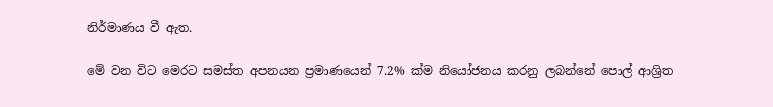නිර්මාණය වී ඇත.

මේ වන විට මෙරට සමස්ත අපනයන ප්‍රමාණයෙන් 7.2% ක්ම නියෝජනය කරනු ලබන්නේ පොල් ආශ්‍රිත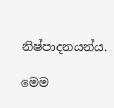නිෂ්පාදනයන්ය.

මෙම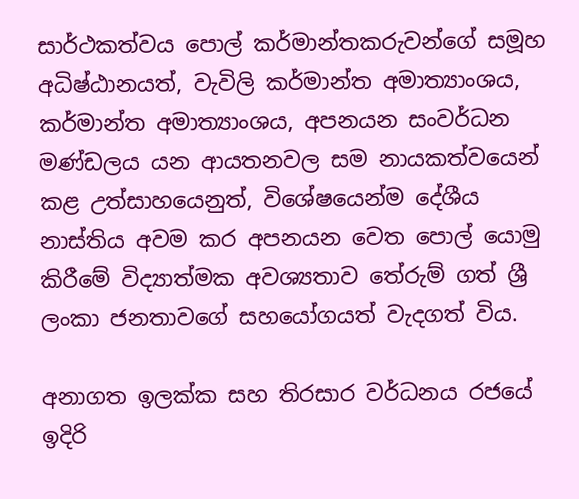සාර්ථකත්වය පොල් කර්මාන්තකරුවන්ගේ සමූහ අධිෂ්ඨානයත්, වැවිලි කර්මාන්ත අමාත්‍යාංශය, කර්මාන්ත අමාත්‍යාංශය, අපනයන සංවර්ධන මණ්ඩලය යන ආයතනවල සම නායකත්වයෙන් කළ උත්සාහයෙනුත්, විශේෂයෙන්ම දේශීය නාස්තිය අවම කර අපනයන වෙත පොල් යොමු කිරීමේ විද්‍යාත්මක අවශ්‍යතාව තේරුම් ගත් ශ්‍රී ලංකා ජනතාවගේ සහයෝගයත් වැදගත් විය.

අනාගත ඉලක්ක සහ තිරසාර වර්ධනය රජයේ ඉදිරි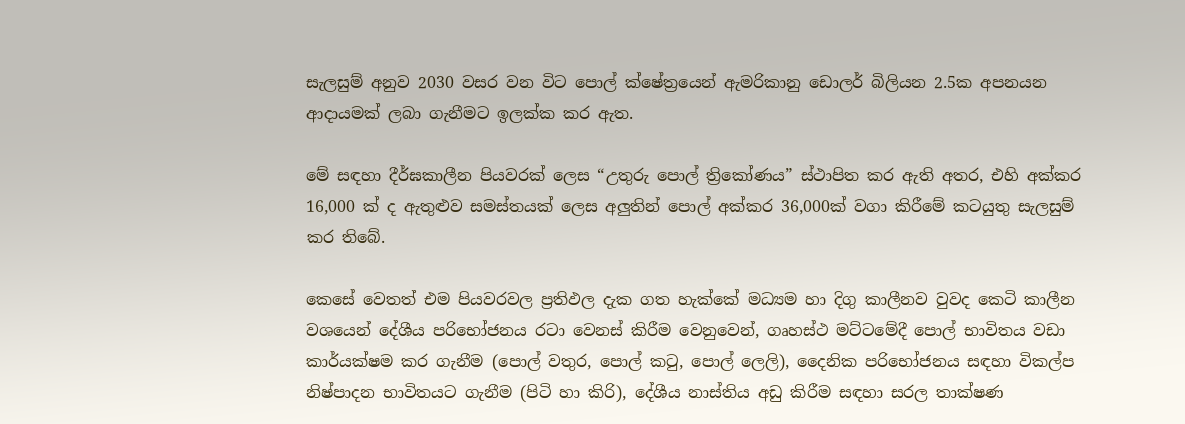සැලසුම් අනුව 2030 වසර වන විට පොල් ක්ෂේත්‍රයෙන් ඇමරිකානු ඩොලර් බිලියන 2.5ක අපනයන ආදායමක් ලබා ගැනීමට ඉලක්ක කර ඇත.

මේ සඳහා දීර්ඝකාලීන පියවරක් ලෙස “උතුරු පොල් ත්‍රිකෝණය” ස්ථාපිත කර ඇති අතර, එහි අක්කර 16,000 ක් ද ඇතුළුව සමස්තයක් ලෙස අලුතින් පොල් අක්කර 36,000ක් වගා කිරීමේ කටයුතු සැලසුම් කර තිබේ.

කෙසේ වෙතත් එම පියවරවල ප්‍රතිඵල දැක ගත හැක්කේ මධ්‍යම හා දිගු කාලීනව වුවද කෙටි කාලීන වශයෙන් දේශීය පරිභෝජනය රටා වෙනස් කිරීම වෙනුවෙන්, ගෘහස්ථ මට්ටමේදී පොල් භාවිතය වඩා කාර්යක්ෂම කර ගැනීම (පොල් වතුර, පොල් කටු, පොල් ලෙලි), දෛනික පරිභෝජනය සඳහා විකල්ප නිෂ්පාදන භාවිතයට ගැනීම (පිටි හා කිරි), දේශීය නාස්තිය අඩු කිරීම සඳහා සරල තාක්ෂණ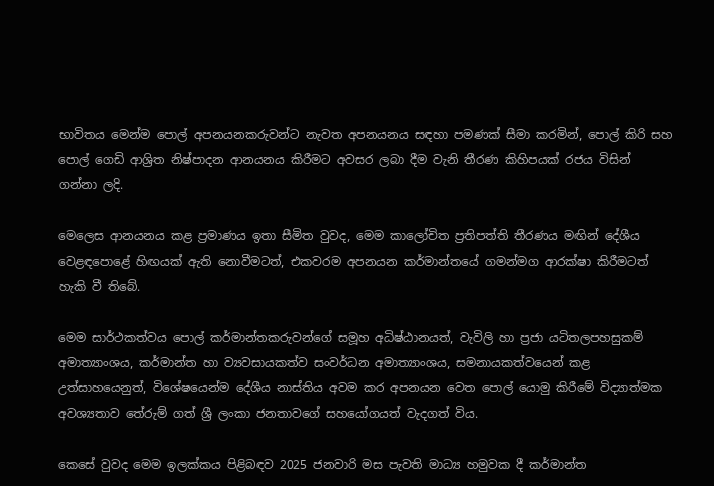භාවිතය මෙන්ම පොල් අපනයනකරුවන්ට නැවත අපනයනය සඳහා පමණක් සීමා කරමින්, පොල් කිරි සහ පොල් ගෙඩි ආශ්‍රිත නිෂ්පාදන ආනයනය කිරීමට අවසර ලබා දීම වැනි තීරණ කිහිපයක් රජය විසින් ගන්නා ලදි.

මෙලෙස ආනයනය කළ ප්‍රමාණය ඉතා සීමිත වුවද, මෙම කාලෝචිත ප්‍රතිපත්ති තීරණය මඟින් දේශීය වෙළඳපොළේ හිඟයක් ඇති නොවීමටත්, එකවරම අපනයන කර්මාන්තයේ ගමන්මග ආරක්ෂා කිරීමටත් හැකි වී තිබේ.

මෙම සාර්ථකත්වය පොල් කර්මාන්තකරුවන්ගේ සමූහ අධිෂ්ඨානයත්, වැවිලි හා ප්‍රජා යටිතලපහසුකම්  අමාත්‍යාංශය, කර්මාන්ත හා ව්‍යවසායකත්ව සංවර්ධන අමාත්‍යාංශය, සමනායකත්වයෙන් කළ උත්සාහයෙනුත්, විශේෂයෙන්ම දේශීය නාස්තිය අවම කර අපනයන වෙත පොල් යොමු කිරීමේ විද්‍යාත්මක අවශ්‍යතාව තේරුම් ගත් ශ්‍රී ලංකා ජනතාවගේ සහයෝගයත් වැදගත් විය.

කෙසේ වුවද මෙම ඉලක්කය පිළිබඳව 2025 ජනවාරි මස පැවති මාධ්‍ය හමුවක දී කර්මාන්ත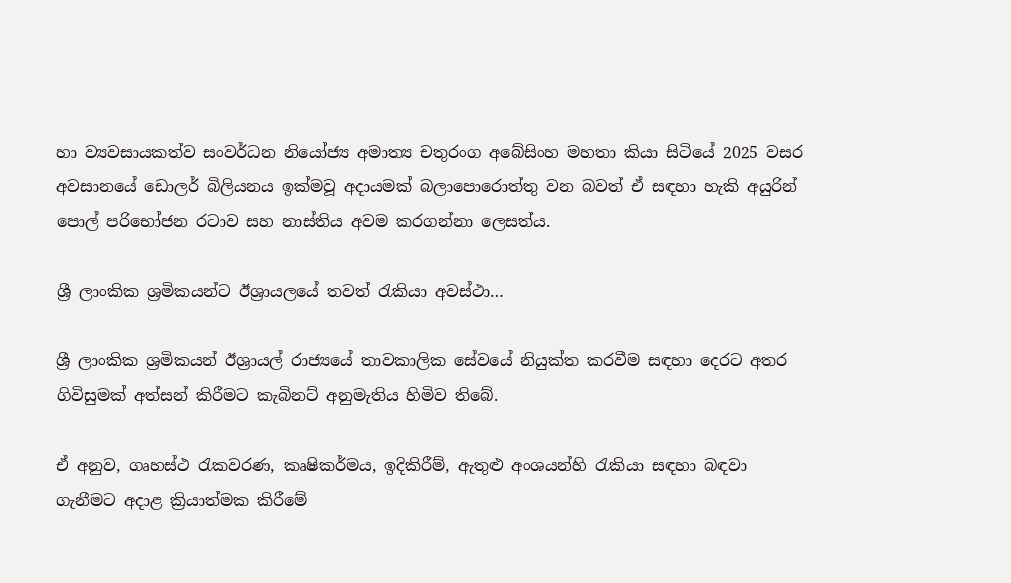හා ව්‍යවසායකත්ව සංවර්ධන නියෝජ්‍ය අමාත්‍ය චතුරංග අබේසිංහ මහතා කියා සිටියේ 2025 වසර අවසානයේ ඩොලර් බිලියනය ඉක්මවූ අදායමක් බලාපොරොත්තු වන බවත් ඒ සඳහා හැකි අයුරින් පොල් පරිභෝජන රටාව සහ නාස්තිය අවම කරගන්නා ලෙසත්ය.

ශ්‍රී ලාංකික ශ්‍රමිකයන්ට ඊශ්‍රායලයේ තවත් රැකියා අවස්ථා…

ශ්‍රී ලාංකික ශ්‍රමිකයන් ඊශ්‍රායල් රාජ්‍යයේ තාවකාලික සේවයේ නියුක්ත කරවීම සඳහා දෙරට අතර ගිවිසුමක් අත්සන් කිරීමට කැබිනට් අනුමැතිය හිමිව තිබේ.

ඒ අනුව, ගෘහස්ථ රැකවරණ, කෘෂිකර්මය, ඉදිකිරීම්, ඇතුළු අංශයන්හි රැකියා සඳහා බඳවා ගැනීමට අදාළ ක්‍රියාත්මක කිරීමේ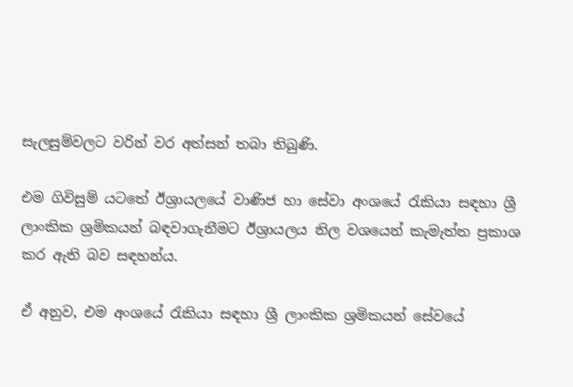සැලසුම්වලට වරින් වර අත්සන් තබා තිබුණි.

එම ගිවිසුම් යටතේ ඊශ්‍රායලයේ වාණිජ හා සේවා අංශයේ රැකියා සඳහා ශ්‍රී ලාංකික ශ්‍රමිකයන් බඳවාගැනීමට ඊශ්‍රායලය නිල වශයෙන් කැමැත්ත ප්‍රකාශ කර ඇති බව සඳහන්ය.

ඒ අනුව, එම අංශයේ රැකියා සඳහා ශ්‍රී ලාංකික ශ්‍රමිකයන් සේවයේ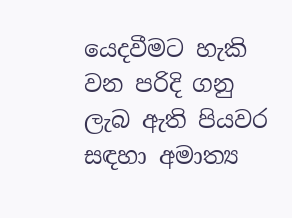යෙදවීමට හැකි වන පරිදි ගනු ලැබ ඇති පියවර සඳහා අමාත්‍ය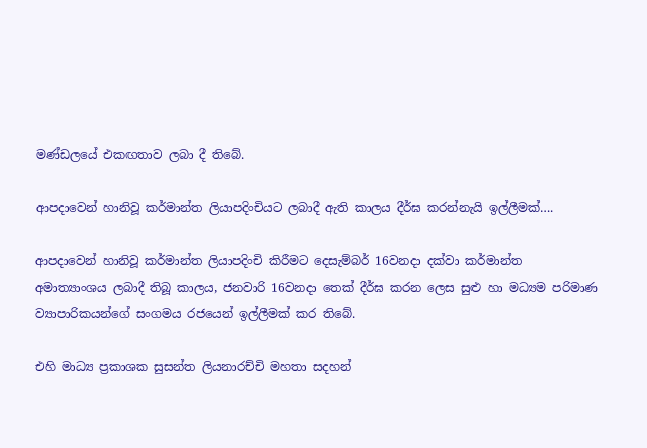මණ්ඩලයේ එකඟතාව ලබා දී තිබේ.

ආපදාවෙන් හානිවූ කර්මාන්ත ලියාපදිංචියට ලබාදී ඇති කාලය දීර්ඝ කරන්නැයි ඉල්ලීමක්….

ආපදාවෙන් හානිවූ කර්මාන්ත ලියාපදිංචි කිරීමට දෙසැම්බර් 16වනදා දක්වා කර්මාන්ත අමාත්‍යාංශය ලබාදී තිබූ කාලය, ජනවාරි 16වනදා තෙක් දීර්ඝ කරන ලෙස සුළු හා මධ්‍යම පරිමාණ ව්‍යාපාරිකයන්ගේ සංගමය රජයෙන් ඉල්ලීමක් කර තිබේ.

එහි මාධ්‍ය ප්‍රකාශක සුසන්ත ලියනාරච්චි මහතා සදහන්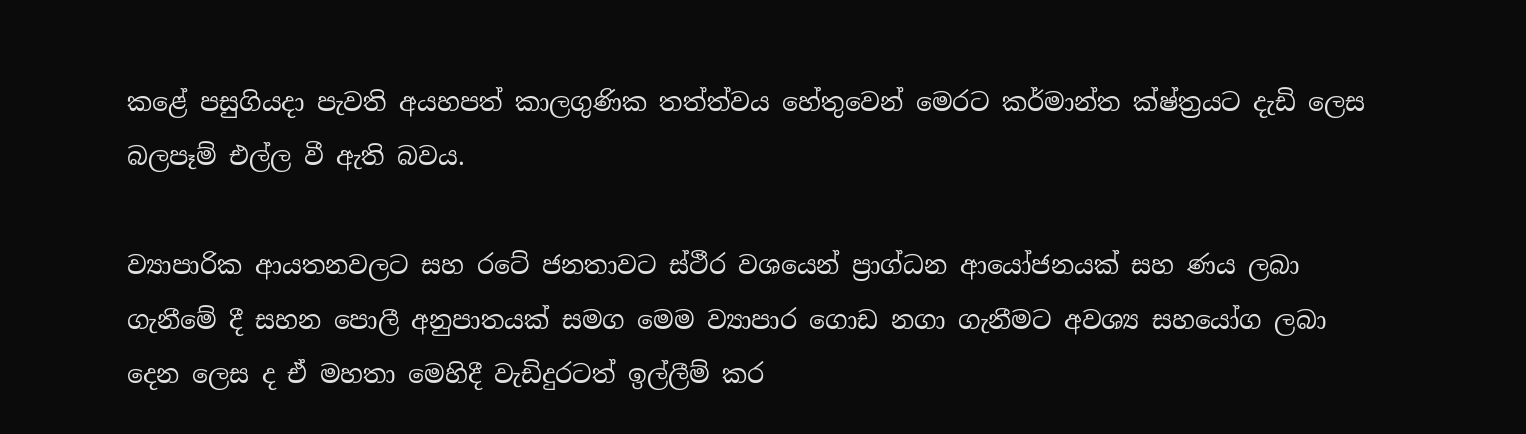කළේ පසුගියදා පැවති අයහපත් කාලගුණික තත්ත්වය හේතුවෙන් මෙරට කර්මාන්ත ක්ෂ්ත්‍රයට දැඩි ලෙස බලපෑම් එල්ල වී ඇති බවය.

ව්‍යාපාරික ආයතනවලට සහ රටේ ජනතාවට ස්ථීර වශයෙන් ප්‍රාග්ධන ආයෝජනයක් සහ ණය ලබා ගැනීමේ දී සහන පොලී අනුපාතයක් සමග මෙම ව්‍යාපාර ගොඩ නගා ගැනීමට අවශ්‍ය සහයෝග ලබා දෙන ලෙස ද ඒ මහතා මෙහිදී වැඩිදුරටත් ඉල්ලීම් කර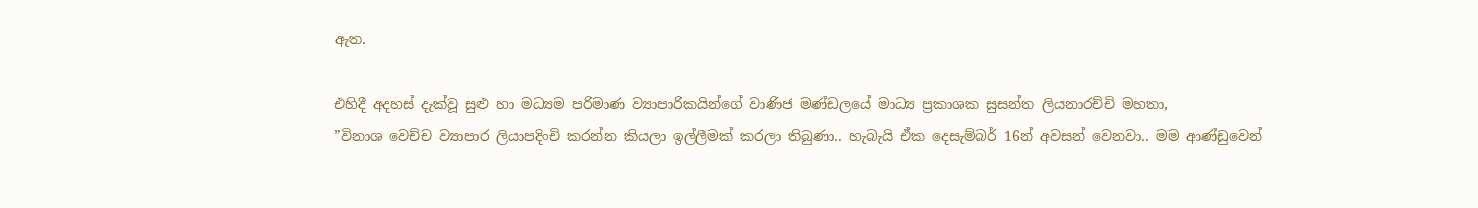ඇත.

එහිදී අදහස් දැක්වූ සුළු හා මධ්‍යම පරිමාණ ව්‍යාපාරිකයින්ගේ වාණිජ මණ්ඩලයේ මාධ්‍ය ප්‍රකාශක සුසන්ත ලියනාරච්චි මහතා,
”විනාශ වෙච්ච ව්‍යාපාර ලියාපදිංචි කරන්න කියලා ඉල්ලීමක් කරලා තිබුණා.. හැබැයි ඒක දෙසැම්බර් 16න් අවසන් වෙනවා.. මම ආණ්ඩුවෙන්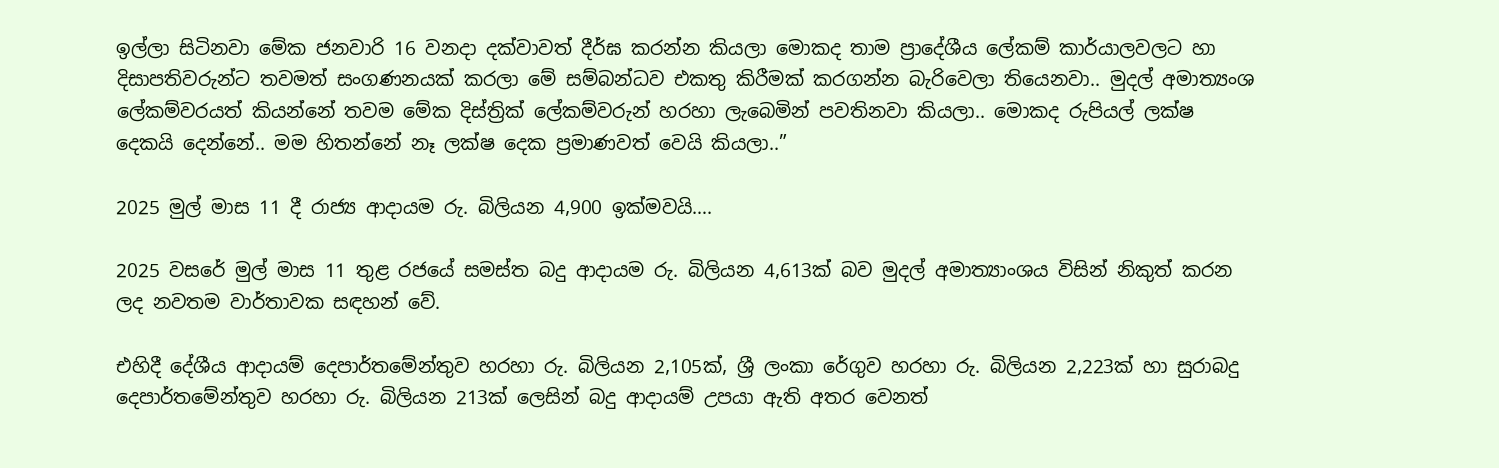ඉල්ලා සිටිනවා මේක ජනවාරි 16 වනදා දක්වාවත් දීර්ඝ කරන්න කියලා මොකද තාම ප්‍රාදේශීය ලේකම් කාර්යාලවලට හා දිසාපතිවරුන්ට තවමත් සංගණනයක් කරලා මේ සම්බන්ධව එකතු කිරීමක් කරගන්න බැරිවෙලා තියෙනවා.. මුදල් අමාත්‍යංශ ලේකම්වරයත් කියන්නේ තවම මේක දිස්ත්‍රික් ලේකම්ව‍රුන් හරහා ලැබෙමින් පවතිනවා කියලා.. මොකද රුපියල් ලක්ෂ දෙකයි දෙන්නේ.. මම හිතන්නේ නෑ ලක්ෂ දෙක ප්‍රමාණවත් වෙයි කියලා..”

2025 මුල් මාස 11 දී රාජ්‍ය ආදායම රු. බිලියන 4,900 ඉක්මවයි….

2025 වසරේ මුල් මාස 11 තුළ රජයේ සමස්ත බදු ආදායම රු. බිලියන 4,613ක් බව මුදල් අමාත්‍යාංශය විසින් නිකුත් කරන ලද නවතම වාර්තාවක සඳහන් වේ.

එහිදී දේශීය ආදායම් දෙපාර්තමේන්තුව හරහා රු. බිලියන 2,105ක්, ශ්‍රී ලංකා රේගුව හරහා රු. බිලියන 2,223ක් හා සුරාබදු දෙපාර්තමේන්තුව හරහා රු. බිලියන 213ක් ලෙසින් බදු ආදායම් උපයා ඇති අතර වෙනත්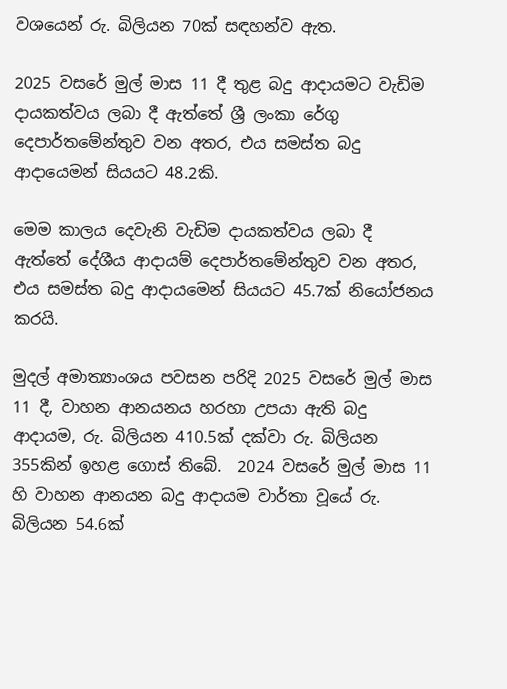වශයෙන් රු. බිලියන 70ක් සඳහන්ව ඇත.

2025 වසරේ මුල් මාස 11 දී තුළ බදු ආදායමට වැඩිම දායකත්වය ලබා දී ඇත්තේ ශ්‍රී ලංකා රේගු දෙපාර්තමේන්තුව වන අතර, එය සමස්ත බදු ආදායෙමන් සියයට 48.2කි.

මෙම කාලය දෙවැනි වැඩිම දායකත්වය ලබා දී ඇත්තේ දේශීය ආදායම් දෙපාර්තමේන්තුව වන අතර, එය සමස්ත බදු ආදායමෙන් සියයට 45.7ක් නියෝජනය කරයි.

මුදල් අමාත්‍යාංශය පවසන පරිදි 2025 වසරේ මුල් මාස 11 දී, වාහන ආනයනය හරහා උපයා ඇති බදු ආදායම, රු. බිලියන 410.5ක් දක්වා රු. බිලියන 355කින් ඉහළ ගොස් තිබේ.  2024 වසරේ මුල් මාස 11 හි වාහන ආනයන බදු ආදායම වාර්තා වූයේ රු. බිලියන 54.6ක්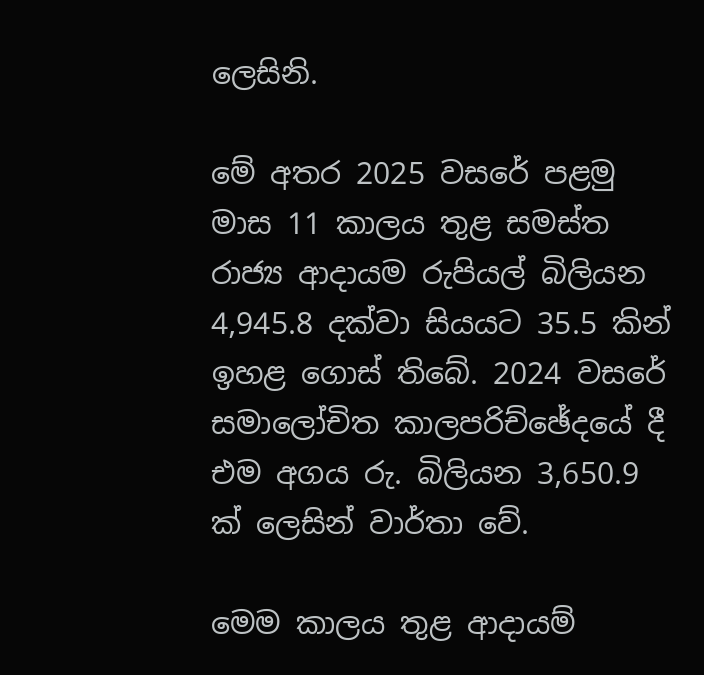ලෙසිනි.

මේ අතර 2025 වසරේ පළමු මාස 11 කාලය තුළ සමස්ත රාජ්‍ය ආදායම රුපියල් බිලියන 4,945.8 දක්වා සියයට 35.5 කින් ඉහළ ගොස් තිබේ. 2024 වසරේ සමාලෝචිත කාලපරිච්ඡේදයේ දී එම අගය රු. බිලියන 3,650.9 ක් ලෙසින් වාර්තා වේ.

මෙම කාලය තුළ ආදායම්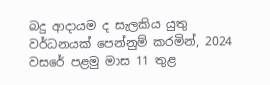බදු ආදායම ද සැලකිය යුතු වර්ධනයක් පෙන්නුම් කරමින්, 2024 වසරේ පළමු මාස 11 තුළ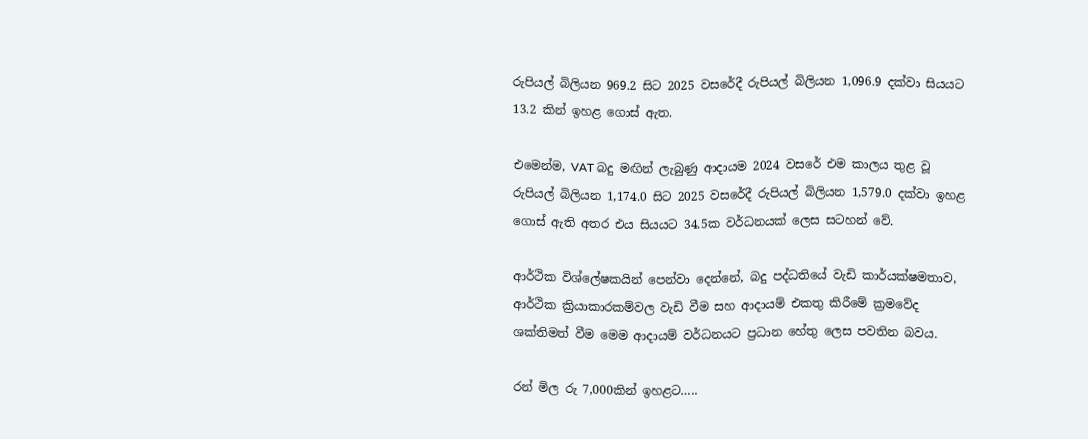රුපියල් බිලියන 969.2 සිට 2025 වසරේදී රුපියල් බිලියන 1,096.9 දක්වා සියයට 13.2 කින් ඉහළ ගොස් ඇත.

එමෙන්ම, VAT බදු මඟින් ලැබුණු ආදායම 2024 වසරේ එම කාලය තුළ වූ රුපියල් බිලියන 1,174.0 සිට 2025 වසරේදී රුපියල් බිලියන 1,579.0 දක්වා ඉහළ ගොස් ඇති අතර එය සියයට 34.5ක වර්ධනයක් ලෙස සටහන් වේ.

ආර්ථික විශ්ලේෂකයින් පෙන්වා දෙන්නේ, බදු පද්ධතියේ වැඩි කාර්යක්ෂමතාව, ආර්ථික ක්‍රියාකාරකම්වල වැඩි වීම සහ ආදායම් එකතු කිරීමේ ක්‍රමවේද ශක්තිමත් වීම මෙම ආදායම් වර්ධනයට ප්‍රධාන හේතු ලෙස පවතින බවය.

රන් මිල රු 7,000කින් ඉහළට…..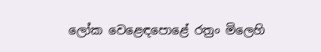ලෝක වෙළෙඳපොළේ රත්‍රං මිලෙහි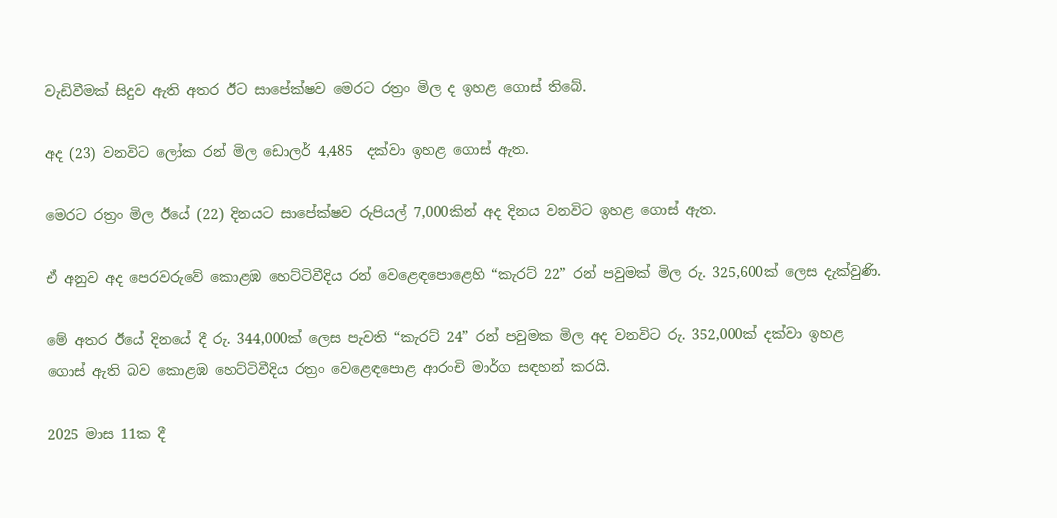වැඩිවීමක් සිදුව ඇති අතර ඊට සාපේක්ෂව මෙරට රත්‍රං මිල ද ඉහළ ගොස් තිබේ.

අද (23) වනවිට ලෝක රන් මිල ඩොලර් 4,485  දක්වා ඉහළ ‍ගොස් ඇත.

මෙරට රත්‍රං මිල ඊයේ (22) දිනයට සාපේක්ෂව රුපියල් 7,000කින් අද දිනය වනවිට ඉහළ ගොස් ඇත.

ඒ අනුව අද පෙරවරුවේ කොළඹ හෙට්ටිවීදිය රන් වෙළෙඳපොළෙහි “කැරට් 22” රන් පවුමක් මිල රු. 325,600ක් ලෙස දැක්වුණි.

මේ අතර ඊයේ දිනයේ දී රු. 344,000ක් ලෙස පැවති “කැරට් 24” රන් පවුමක මිල අද වනවිට රු. 352,000ක් දක්වා ඉහළ ගොස් ඇති බව කොළඹ හෙට්ටිවීදිය රත්‍රං වෙළෙඳපොළ ආරංචි මාර්ග සඳහන් කරයි.

2025 මාස 11ක දී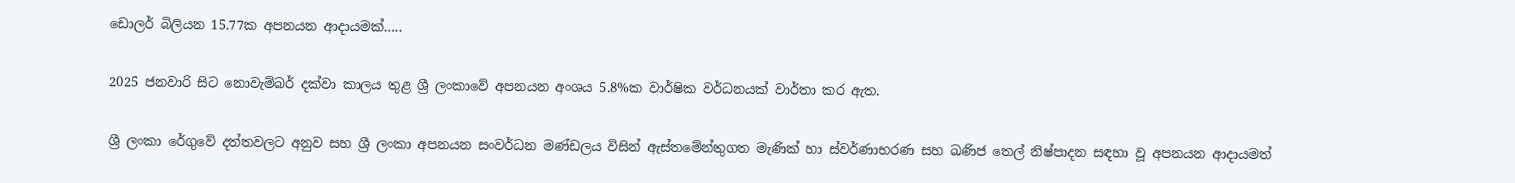ඩොලර් බිලියන 15.77ක අපනයන ආදායමක්…..

2025 ජනවාරි සිට නොවැම්බර් දක්වා කාලය තුළ ශ්‍රී ලංකාවේ අපනයන අංශය 5.8%ක වාර්ෂික වර්ධනයක් වාර්තා කර ඇත.

ශ්‍රී ලංකා රේගුවේ දත්තවලට අනුව සහ ශ්‍රී ලංකා අපනයන සංවර්ධන මණ්ඩලය විසින් ඇස්තමේන්තුගත මැණික් හා ස්වර්ණාභරණ සහ ඛණිජ තෙල් නිෂ්පාදන සඳහා වූ අපනයන ආදායමත්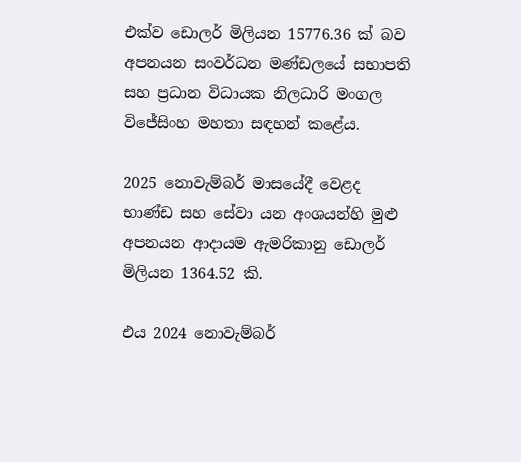එක්ව ඩොලර් මිලියන 15776.36 ක් බව අපනයන සංවර්ධන මණ්ඩලයේ සභාපති සහ ප්‍රධාන විධායක නිලධාරි මංගල විජේසිංහ මහතා සඳහන් කළේය.

2025 නොවැම්බර් මාසයේදී වෙළද භාණ්ඩ සහ සේවා යන අංශයන්හි මුළු අපනයන ආදායම ඇමරිකානු ඩොලර් මිලියන 1364.52 කි.

එය 2024 නොවැම්බර්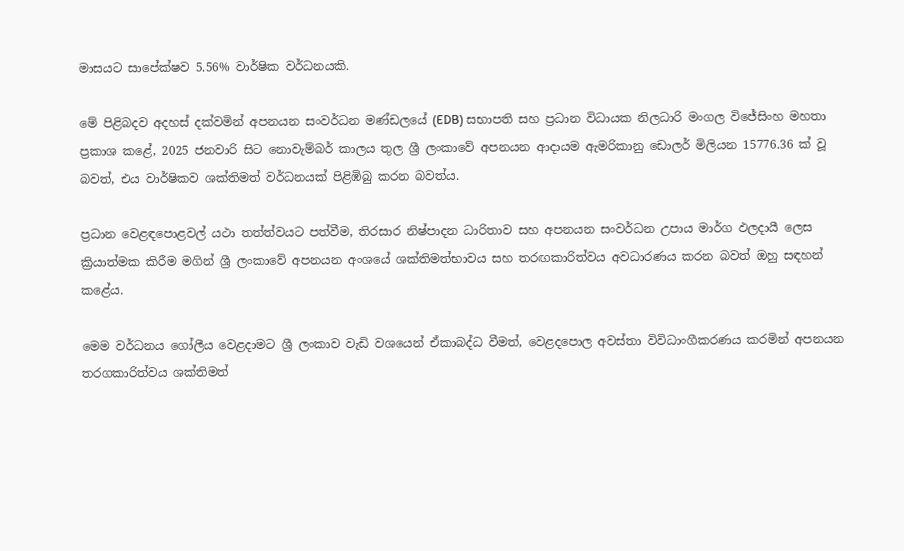මාසයට සාපේක්ෂව 5.56% වාර්ෂික වර්ධනයකි.

මේ පිළිබදව අදහස් දක්වමින් අපනයන සංවර්ධන මණ්ඩලයේ (EDB) සභාපති සහ ප්‍රධාන විධායක නිලධාරි මංගල විජේසිංහ මහතා ප්‍රකාශ කළේ, 2025 ජනවාරි සිට නොවැම්බර් කාලය තුල ශ්‍රී ලංකාවේ අපනයන ආදායම ඇමරිකානු ඩොලර් මිලියන 15776.36 ක් වූ බවත්, එය වාර්ෂිකව ශක්තිමත් වර්ධනයක් පිළිඹිබු කරන බවත්ය.

ප්‍රධාන වෙළඳපොළවල් යථා තත්ත්වයට පත්වීම, තිරසාර නිෂ්පාදන ධාරිතාව සහ අපනයන සංවර්ධන උපාය මාර්ග ඵලදායී ලෙස ක්‍රියාත්මක කිරීම මගින් ශ්‍රී ලංකාවේ අපනයන අංශයේ ශක්තිමත්භාවය සහ තරඟකාරිත්වය අවධාරණය කරන බවත් ඔහු සඳහන් කළේය.

මෙම වර්ධනය ගෝලීය වෙළදාමට ශ්‍රී ලංකාව වැඩි වශයෙන් ඒකාබද්ධ වීමත්, වෙළදපොල අවස්තා විවිධාංගීකරණය කරමින් අපනයන තරගකාරිත්වය ශක්තිමත්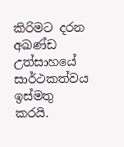කිරිමට දරන අඛණ්ඩ උත්සාහයේ සාර්ථකත්වය ඉස්මතු කරයි.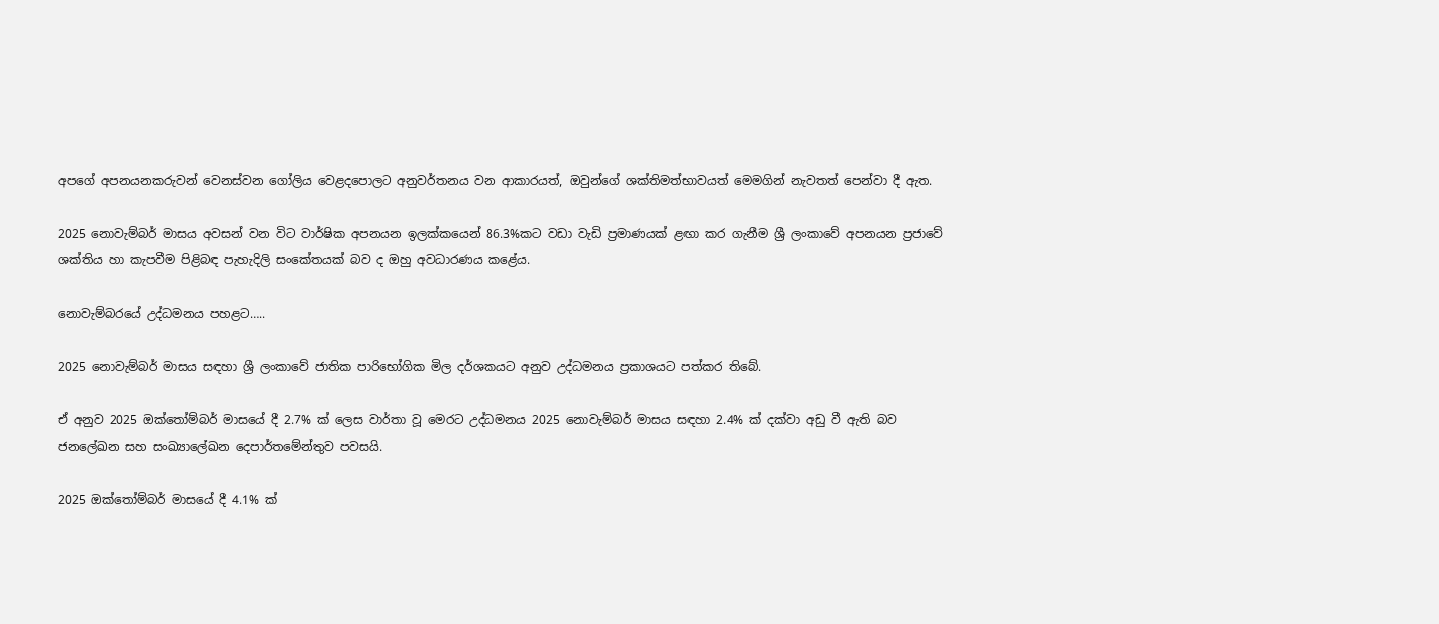අපගේ අපනයනකරුවන් වෙනස්වන ගෝලිය වෙළදපොලට අනුවර්තනය වන ආකාරයත්, ඔවුන්ගේ ශක්තිමත්භාවයත් මෙමගින් නැවතත් පෙන්වා දී ඇත.

2025 නොවැම්බර් මාසය අවසන් වන විට වාර්ෂික අපනයන ඉලක්කයෙන් 86.3%කට වඩා වැඩි ප්‍රමාණයක් ළඟා කර ගැනීම ශ්‍රී ලංකාවේ අපනයන ප්‍රජාවේ ශක්තිය හා කැපවීම පිළිබඳ පැහැදිලි සංකේතයක් බව ද ඔහු අවධාරණය කළේය.

නොවැම්බරයේ උද්ධමනය පහළට…..

2025 නොවැම්බර් මාසය සඳහා ශ්‍රී ලංකාවේ ජාතික පාරිභෝගික මිල දර්ශකයට අනුව උද්ධමනය ප්‍රකාශයට පත්කර තිබේ.

ඒ අනුව 2025 ඔක්තෝම්බර් මාසයේ දී 2.7% ක් ලෙස වාර්තා වූ මෙරට උද්ධමනය 2025 නොවැම්බර් මාසය සඳහා 2.4% ක් දක්වා අඩු වී ඇති බව ජනලේඛන සහ සංඛ්‍යාලේඛන දෙපාර්තමේන්තුව පවසයි.

2025 ඔක්තෝම්බර් මාසයේ දී 4.1% ක්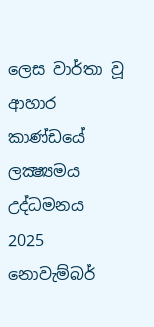ලෙස වාර්තා වූ ආහාර කාණ්ඩයේ ලක්‍ෂ්‍යමය උද්ධමනය 2025 නොවැම්බර්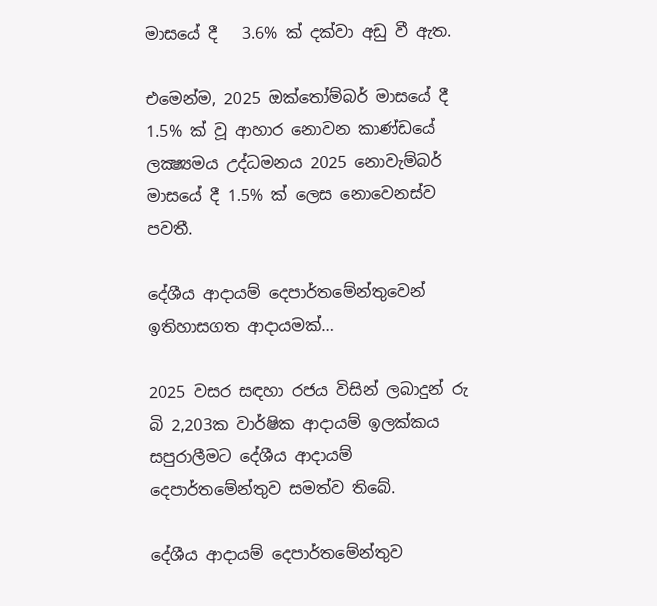මාසයේ දී   3.6% ක් දක්වා අඩු වී ඇත.

එමෙන්ම, 2025 ඔක්තෝම්බර් මාසයේ දී 1.5% ක් වූ ආහාර නොවන කාණ්ඩයේ ලක්‍ෂ්‍යමය උද්ධමනය 2025 නොවැම්බර් මාසයේ දී 1.5% ක් ලෙස නොවෙනස්ව පවතී.

දේශීය ආදායම් දෙපාර්තමේන්තුවෙන් ඉතිහාසගත ආදායමක්…

2025 වසර සඳහා රජය විසින් ලබාදුන් රු බි 2,203ක වාර්ෂික ආදායම් ඉලක්කය සපුරාලීමට දේශීය ආදායම් දෙපාර්තමේන්තුව සමත්ව තිබේ.

දේශීය ආදායම් දෙපාර්තමේන්තුව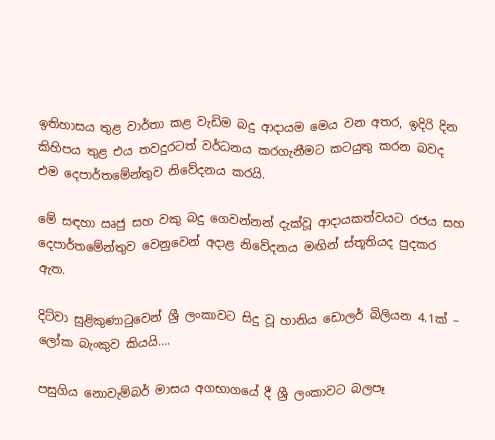ඉතිහාසය තුළ වාර්තා කළ වැඩිම බදු ආදායම මෙය වන අතර, ඉදිරි දින කිහිපය තුළ එය තවදුරටත් වර්ධනය කරගැනීමට කටයුතු කරන බවද එම දෙපාර්තමේන්තුව නිවේදනය කරයි.

මේ සඳහා ඍජු සහ වකු බදු ගෙවන්නන් දැක්වූ ආදායකත්වයට රජය සහ දෙපාර්තමේන්තුව වෙනුවෙන් අදාළ නිවේදනය මඟින් ස්තූතියද පුදකර ඇත.

දිට්වා සුළිකුණාටුවෙන් ශ්‍රී ලංකාවට සිදු වූ හානිය ඩොලර් බිලියන 4.1ක් – ලෝක බැංකුව කියයි….

පසුගිය නොවැම්බර් මාසය අගභාගයේ දී ශ්‍රී ලංකාවට බලපෑ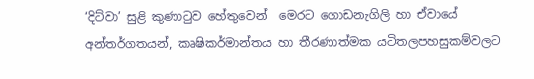‘දිට්වා’ සුළි කුණාටුව හේතුවෙන්  මෙරට ගොඩනැගිලි හා ඒවායේ  අන්තර්ගතයන්, කෘෂිකර්මාන්තය හා තීරණාත්මක යටිතලපහසුකම්වලට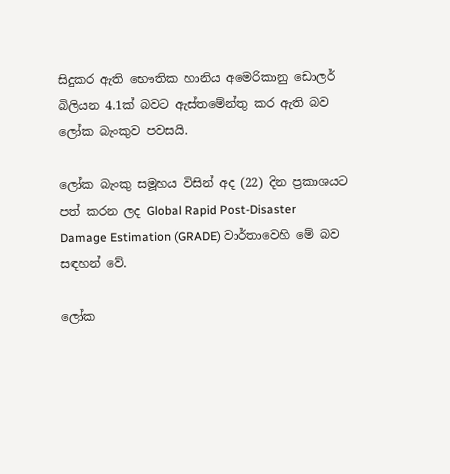සිදුකර ඇති භෞතික හානිය අමෙරිකානු ඩොලර් බිලියන 4.1ක් බවට ඇස්තමේන්තු කර ඇති බව ලෝක බැංකුව පවසයි.

ලෝක බැංකු සමූහය විසින් අද (22) දින ප්‍රකාශයට පත් කරන ලද Global Rapid Post-Disaster Damage Estimation (GRADE) වාර්තාවෙහි මේ බව සඳහන් වේ.

ලෝක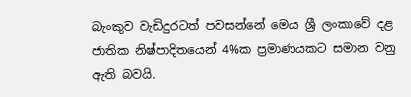බැංකුව වැඩිදුරටත් පවසන්නේ මෙය ශ්‍රී ලංකාවේ දළ ජාතික නිෂ්පාදිතයෙන් 4%ක ප්‍රමාණයකට සමාන වනු ඇති බවයි.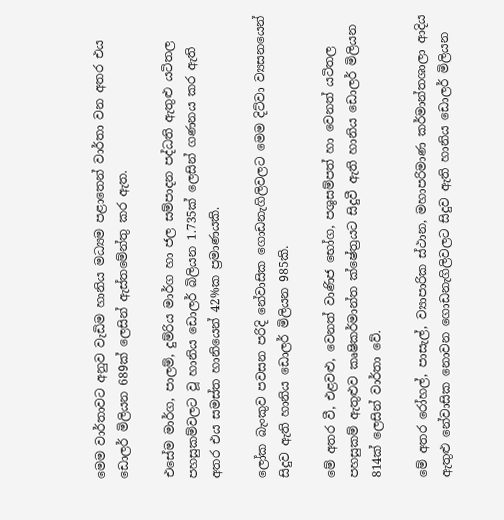මෙම වාර්තාවට අනුව වැඩිම හානිය මධ්‍යම පළාතෙන් වාර්තා වන අතර එය ඩොලර් මිලියන 689ක් ලෙසින් ඇස්තමේන්තු කර ඇත.

එසේම මාර්ග, පාලම්, දුම්රිය මාර්ග හා ජල සම්පාදන පද්ධති ඇතුළු යටිතල පහසුකම්වලට වූ හානිය ඩොලර් බිලියන 1.735ක් ලෙසින් ගණනය කර ඇති අතර එය සමස්ත හානියෙන් 42%ක ප්‍රමාණයකි.

ලෝක බැංකුව පවසන පරිදි නේවාසික ගොඩනැගිලිවලට මෙම දිට්වා ව්‍යසනයෙන් සිදුව ඇති හානිය ඩොලර් මිලියන 985කි.

මේ අතර වී, එළවළු, වෙනත් වාණිජ භෝග, පශුසම්පත් හා වෙනත් යටිතල පහසුකම් ඇතුළුව කෘෂිකර්මාන්ත ක්ෂේත්‍රයට සිදුවී ඇති හානිය ඩොලර් මිලියන 814ක් ලෙසින් වාර්තා වේ.

මේ අතර රෝහල්, පාසැල්, ව්‍යාපාරික ස්ථාන, මහාපරිමාණ කර්මාන්තශාලා ආදිය ඇතුළු නේවාසික නොවන ගොඩනැගිලිවලට සිදුව ඇති හානිය ඩොලර් මිලියන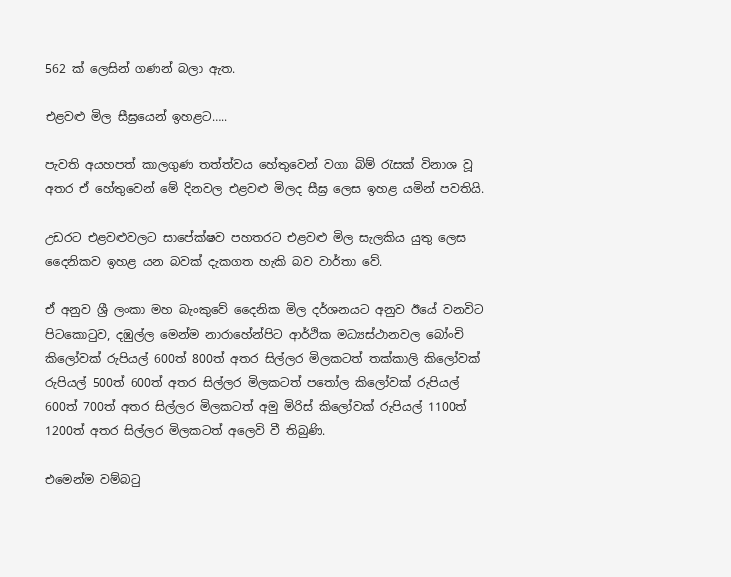562 ක් ලෙසින් ගණන් බලා ඇත.

එළවළු මිල සීඝ්‍රයෙන් ඉහළට…..

පැවති අයහපත් කාලගුණ තත්ත්වය හේතුවෙන් වගා බිම් රැසක් විනාශ වූ අතර ඒ හේතුවෙන් මේ දිනවල එළවළු මිලද සීඝ්‍ර ලෙස ඉහළ යමින් පවතියි.

උඩරට එළවළුවලට සාපේක්ෂව පහතරට එළවළු මිල සැලකිය යුතු ලෙස දෛනිකව ඉහළ යන බවක් දැකගත හැකි බව වාර්තා වේ.

ඒ අනුව ශ්‍රී ලංකා මහ බැංකුවේ දෛනික මිල දර්ශනයට අනුව ඊයේ වනවිට පිටකොටුව, දඹුල්ල මෙන්ම නාරාහේන්පිට ආර්ථික මධ්‍යස්ථානවල බෝංචි කිලෝවක් රුපියල් 600ත් 800ත් අතර සිල්ලර මිලකටත් තක්කාලි කිලෝවක් රුපියල් 500ත් 600ත් අතර සිල්ලර මිලකටත් පතෝල කිලෝවක් රුපියල් 600ත් 700ත් අතර සිල්ලර මිලකටත් අමු මිරිස් කිලෝවක් රුපියල් 1100ත් 1200ත් අතර සිල්ලර මිලකටත් අලෙවි වී තිබුණි.

එමෙන්ම වම්බටු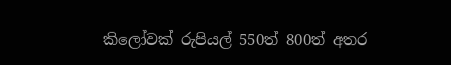කිලෝවක් රුපියල් 550ත් 800ත් අතර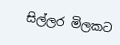සිල්ලර මිලකට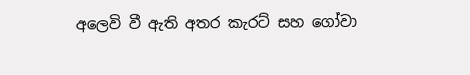අලෙවි වී ඇති අතර කැරට් සහ ගෝවා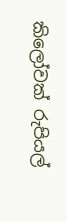කිලෝවක් රුපියල්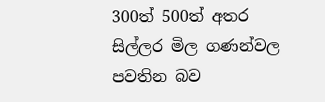300ත් 500ත් අතර සිල්ලර මිල ගණන්වල පවතින බව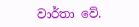වාර්තා වේ.